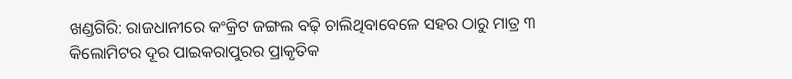ଖଣ୍ଡଗିରି: ରାଜଧାନୀରେ କଂକ୍ରିଟ ଜଙ୍ଗଲ ବଢ଼ି ଚାଲିଥିବାବେଳେ ସହର ଠାରୁ ମାତ୍ର ୩ କିଲୋମିଟର ଦୂର ପାଇକରାପୁରର ପ୍ରାକୃତିକ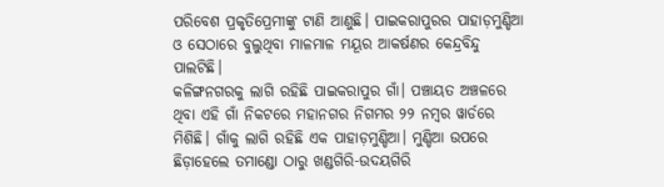ପରିବେଶ ପ୍ରକୃତିପ୍ରେମୀଙ୍କୁ ଟାଣି ଆଣୁଛି। ପାଇକରାପୁରର ପାହାଡ଼ମୁଣ୍ଡିଆ ଓ ସେଠାରେ ବୁଲୁଥିବା ମାଳମାଳ ମୟୂର ଆକର୍ଷଣର କେନ୍ଦ୍ରବିନ୍ଦୁ ପାଲଟିଛି।
କଳିଙ୍ଗନଗରକୁ ଲାଗି ରହିଛି ପାଇକରାପୁର ଗାଁ। ପଞ୍ଚାୟତ ଅଞ୍ଚଳରେ ଥିବା ଏହି ଗାଁ ନିକଟରେ ମହାନଗର ନିଗମର ୨୨ ନମ୍ବର ୱାର୍ଡରେ ମିଶିଛି। ଗାଁକୁ ଲାଗି ରହିଛି ଏକ ପାହାଡ଼ମୁଣ୍ଡିଆ। ମୁଣ୍ଡିଆ ଉପରେ ଛିଡ଼ାହେଲେ ତମାଣ୍ଡୋ ଠାରୁ ଖଣ୍ଡଗିରି-ଉଦୟଗିରି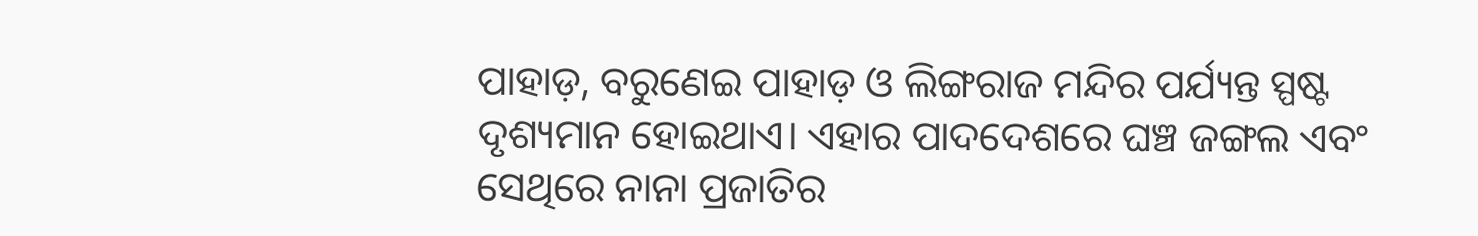ପାହାଡ଼, ବରୁଣେଇ ପାହାଡ଼ ଓ ଲିଙ୍ଗରାଜ ମନ୍ଦିର ପର୍ଯ୍ୟନ୍ତ ସ୍ପଷ୍ଟ ଦୃଶ୍ୟମାନ ହୋଇଥାଏ। ଏହାର ପାଦଦେଶରେ ଘଞ୍ଚ ଜଙ୍ଗଲ ଏବଂ ସେଥିରେ ନାନା ପ୍ରଜାତିର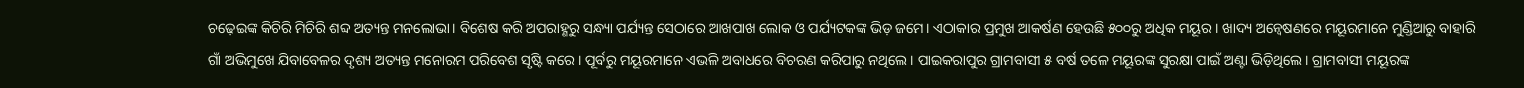ଚଢ଼େଇଙ୍କ କିଚିରି ମିଚିରି ଶବ୍ଦ ଅତ୍ୟନ୍ତ ମନଲୋଭା। ବିଶେଷ କରି ଅପରାହ୍ଣରୁ ସନ୍ଧ୍ୟା ପର୍ଯ୍ୟନ୍ତ ସେଠାରେ ଆଖପାଖ ଲୋକ ଓ ପର୍ଯ୍ୟଟକଙ୍କ ଭିଡ଼ ଜମେ। ଏଠାକାର ପ୍ରମୁଖ ଆକର୍ଷଣ ହେଉଛି ୫୦୦ରୁ ଅଧିକ ମୟୂର। ଖାଦ୍ୟ ଅନ୍ବେଷଣରେ ମୟୂରମାନେ ମୁଣ୍ଡିଆରୁ ବାହାରି ଗାଁ ଅଭିମୁଖେ ଯିବାବେଳର ଦୃଶ୍ୟ ଅତ୍ୟନ୍ତ ମନୋରମ ପରିବେଶ ସୃଷ୍ଟି କରେ। ପୂର୍ବରୁ ମୟୂରମାନେ ଏଭଳି ଅବାଧରେ ବିଚରଣ କରିପାରୁ ନଥିଲେ। ପାଇକରାପୁର ଗ୍ରାମବାସୀ ୫ ବର୍ଷ ତଳେ ମୟୂରଙ୍କ ସୁରକ୍ଷା ପାଇଁ ଅଣ୍ଟା ଭିଡ଼ିଥିଲେ। ଗ୍ରାମବାସୀ ମୟୂରଙ୍କ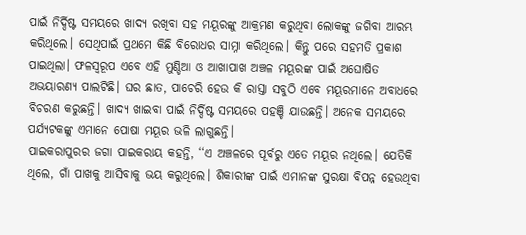ପାଇଁ ନିର୍ଦ୍ଦିଷ୍ଟ ସମୟରେ ଖାଦ୍ୟ ରଖିବା ସହ ମୟୂରଙ୍କୁ ଆକ୍ରମଣ କରୁଥିବା ଲୋକଙ୍କୁ ଜଗିବା ଆରମ୍ଭ କରିଥିଲେ। ସେଥିପାଇଁ ପ୍ରଥମେ କିଛି ବିରୋଧର ସାମ୍ନା କରିଥିଲେ। କିନ୍ତୁ ପରେ ସହମତି ପ୍ରକାଶ ପାଇଥିଲା। ଫଳସ୍ବରୂପ ଏବେ ଏହି ମୁଣ୍ଡିଆ ଓ ଆଖାପାଖ ଅଞ୍ଚଳ ମୟୂରଙ୍କ ପାଇଁ ଅଘୋଷିତ ଅଭୟାରଣ୍ୟ ପାଲଟିଛି। ଘର ଛାତ, ପାଚେରି ହେଉ କି ରାସ୍ତା ସବୁଠି ଏବେ ମୟୂରମାନେ ଅବାଧରେ ବିଚରଣ କରୁଛନ୍ତି। ଖାଦ୍ୟ ଖାଇବା ପାଇଁ ନିର୍ଦ୍ଦିଷ୍ଟ ସମୟରେ ପହଞ୍ଚି ଯାଉଛନ୍ତି। ଅନେକ ସମୟରେ ପର୍ଯ୍ୟଟକଙ୍କୁ ଏମାନେ ପୋଷା ମୟୂର ଭଳି ଲାଗୁଛନ୍ତି।
ପାଇକରାପୁରର ଜଗା ପାଇକରାୟ କହନ୍ତି, ‘‘ଏ ଅଞ୍ଚଳରେ ପୂର୍ବରୁ ଏତେ ମୟୂର ନଥିଲେ। ଯେତିକି ଥିଲେ, ଗାଁ ପାଖକୁ ଆସିବାକୁ ଭୟ କରୁଥିଲେ। ଶିକାରୀଙ୍କ ପାଇଁ ଏମାନଙ୍କ ସୁରକ୍ଷା ବିପନ୍ନ ହେଉଥିବା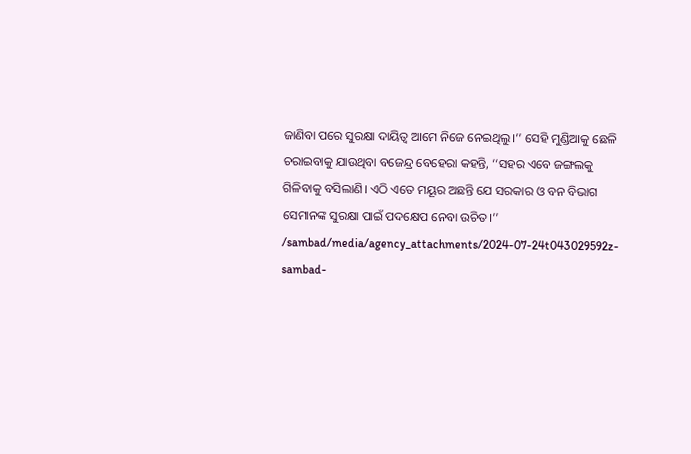ଜାଣିବା ପରେ ସୁରକ୍ଷା ଦାୟିତ୍ବ ଆମେ ନିଜେ ନେଇଥିଲୁ।’’ ସେହି ମୁଣ୍ଡିଆକୁ ଛେଳି ଚରାଇବାକୁ ଯାଉଥିବା ବଜେନ୍ଦ୍ର ବେହେରା କହନ୍ତି, ‘‘ସହର ଏବେ ଜଙ୍ଗଲକୁ ଗିଳିବାକୁ ବସିଲାଣି। ଏଠି ଏତେ ମୟୂର ଅଛନ୍ତି ଯେ ସରକାର ଓ ବନ ବିଭାଗ ସେମାନଙ୍କ ସୁରକ୍ଷା ପାଇଁ ପଦକ୍ଷେପ ନେବା ଉଚିତ।’’
/sambad/media/agency_attachments/2024-07-24t043029592z-sambad-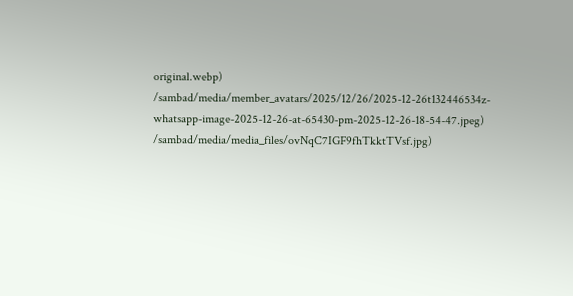original.webp)
/sambad/media/member_avatars/2025/12/26/2025-12-26t132446534z-whatsapp-image-2025-12-26-at-65430-pm-2025-12-26-18-54-47.jpeg)
/sambad/media/media_files/ovNqC7IGF9fhTkktTVsf.jpg)